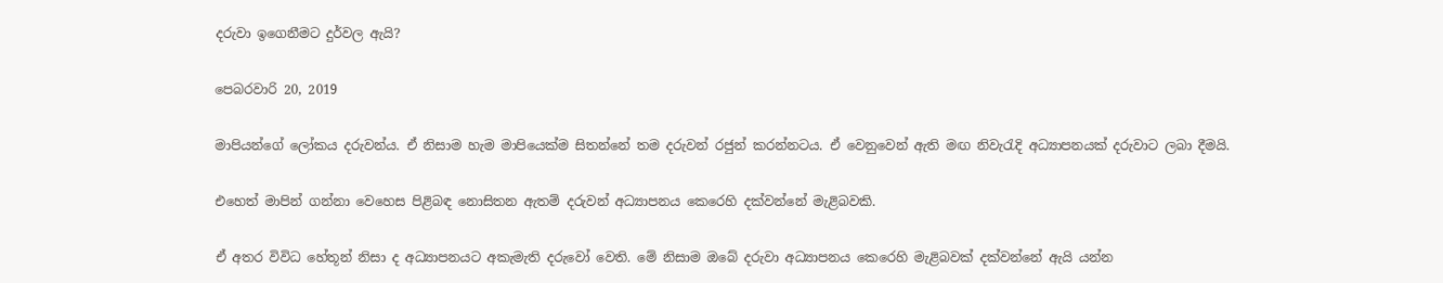දරුවා ඉගෙනීමට දුර්වල ඇයි?

පෙබරවාරි 20, 2019

මාපියන්ගේ ලෝකය දරුවන්ය. ඒ නිසාම හැම මාපියෙක්ම සිතන්නේ තම දරුවන් රජුන් කරන්නටය. ඒ වෙනුවෙන් ඇති මඟ නිවැරැදි අධ්‍යාපනයක් දරුවාට ලබා දීමයි.

එහෙත් මාපින් ගන්නා වෙහෙස පිළිබඳ නොසිතන ඇතම් දරුවන් අධ්‍යාපනය කෙරෙහි දක්වන්නේ මැළිබවකි.

ඒ අතර විවිධ හේතූන් නිසා ද අධ්‍යාපනයට අකැමැති දරුවෝ වෙති. මේ නිසාම ඔබේ දරුවා අධ්‍යාපනය කෙරෙහි මැළිබවක් දක්වන්නේ ඇයි යන්න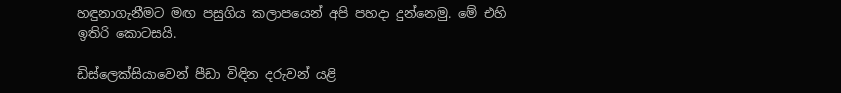හඳුනාගැනීමට මඟ පසුගිය කලාපයෙන් අපි පහදා දුන්නෙමු. මේ එහි ඉතිරි කොටසයි.

ඩිස්ලෙක්සියාවෙන් පීඩා විඳින දරුවන් යළි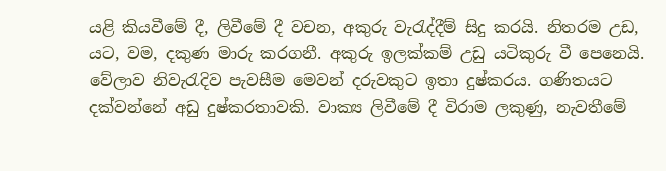යළි කියවීමේ දී, ලිවීමේ දී වචන, අකුරු වැරැද්දීම් සිදු කරයි. නිතරම උඩ, යට, වම, දකුණ මාරු කරගනී. අකුරු ඉලක්කම් උඩු යටිකුරු වී පෙනෙයි. වේලාව නිවැරැදිව පැවසීම මෙවන් දරුවකුට ඉතා දුෂ්කරය. ගණිතයට දක්වන්නේ අඩු දුෂ්කරතාවකි. වාක්‍ය ලිවීමේ දී විරාම ලකුණු, නැවතීමේ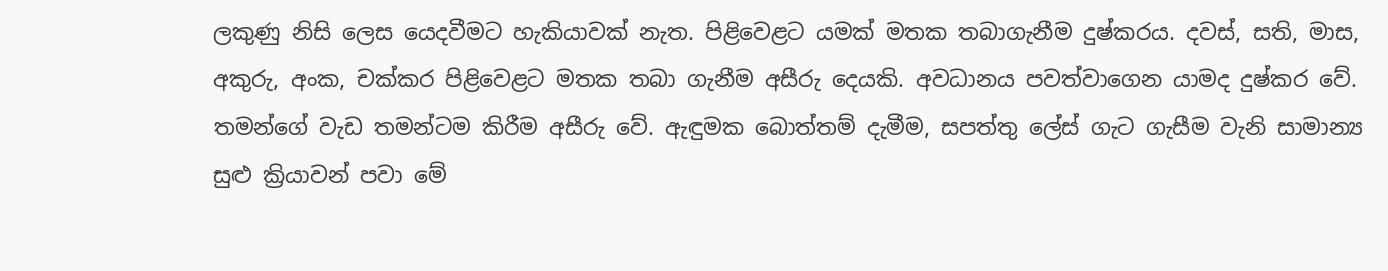ලකුණු නිසි ලෙස යෙදවීමට හැකියාවක් නැත. පිළිවෙළට යමක් මතක තබාගැනීම දුෂ්කරය. දවස්, සති, මාස, අකුරු, අංක, චක්කර පිළිවෙළට මතක තබා ගැනීම අසීරු දෙයකි. අවධානය පවත්වාගෙන යාමද දුෂ්කර වේ. තමන්ගේ වැඩ තමන්ටම කිරීම අසීරු වේ. ඇඳුමක බොත්තම් දැමීම, සපත්තු ලේස් ගැට ගැසීම වැනි සාමාන්‍ය සුළු ක්‍රියාවන් පවා මේ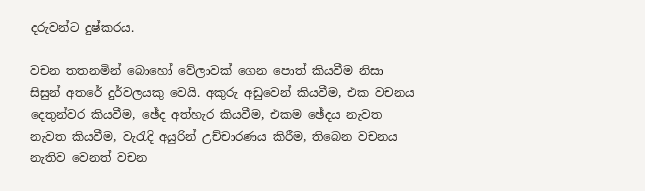දරුවන්ට දුෂ්කරය.

වචන තතනමින් බොහෝ වේලාවක් ගෙන පොත් කියවීම නිසා සිසුන් අතරේ දුර්වලයකු වෙයි. අකුරු අඩුවෙන් කියවීම, එක වචනය දෙතුන්වර කියවීම, ඡේද අත්හැර කියවීම, එකම ඡේදය නැවත නැවත කියවීම, වැරැදි අයුරින් උච්චාරණය කිරීම, තිබෙන වචනය නැතිව වෙනත් වචන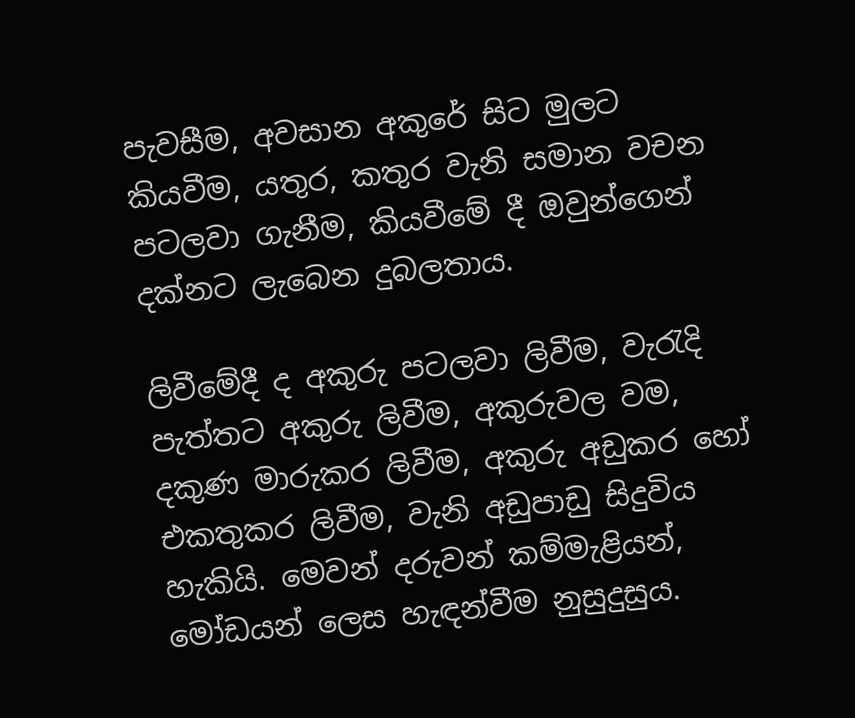පැවසීම, අවසාන අකුරේ සිට මුලට කියවීම, යතුර, කතුර වැනි සමාන වචන පටලවා ගැනීම, කියවීමේ දී ඔවුන්ගෙන් දක්නට ලැබෙන දුබලතාය.

ලිවීමේදී ද අකුරු පටලවා ලිවීම, වැරැදි පැත්තට අකුරු ලිවීම, අකුරුවල වම, දකුණ මාරුකර ලිවීම, අකුරු අඩුකර හෝ එකතුකර ලිවීම, වැනි අඩුපාඩු සිදුවිය හැකියි. මෙවන් දරුවන් කම්මැළියන්, මෝඩයන් ලෙස හැඳන්වීම නුසුදුසුය.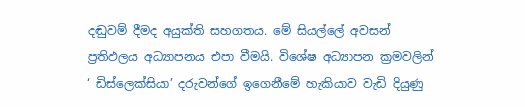දඬුවම් දීමද අයුක්ති සහගතය. මේ සියල්ලේ අවසන් ප්‍රතිඵලය අධ්‍යාපනය එපා වීමයි. විශේෂ අධ්‍යාපන ක්‍රමවලින් ‘ ඩිස්ලෙක්සියා’ දරුවන්ගේ ඉගෙනීමේ හැකියාව වැඩි දියුණු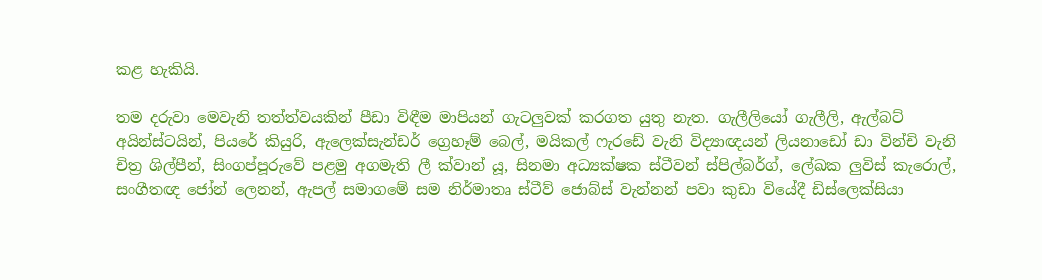කළ හැකියි.

තම දරුවා මෙවැනි තත්ත්වයකින් පීඩා විඳීම මාපියන් ගැටලුවක් කරගත යුතු නැත. ගැලීලියෝ ගැලීලි, ඇල්බට් අයින්ස්ටයින්, පියරේ කියුරි, ඇලෙක්සැන්ඩර් ග්‍රෙහෑම් බෙල්, මයිකල් ෆැරඩේ වැනි විද්‍යාඥයන් ලියනාඩෝ ඩා වින්චි වැනි චිත්‍ර ශිල්පීන්, සිංගප්පූරුවේ පළමු අගමැති ලී ක්වාන් යූ, සිනමා අධ්‍යක්ෂක ස්ටීවන් ස්පිල්බර්ග්, ලේඛක ලුවිස් කැරොල්, සංගීතඥ ජෝන් ලෙනන්, ඇපල් සමාගමේ සම නිර්මාතෘ ස්ටීව් ජොබ්ස් වැන්නන් පවා කුඩා වියේදී ඩිස්ලෙක්සියා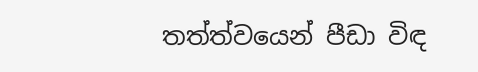තත්ත්වයෙන් පීඩා විඳ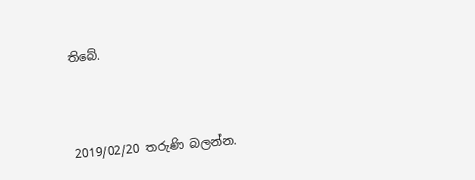තිබේ.



2019/02/20 තරුණි බලන්න.